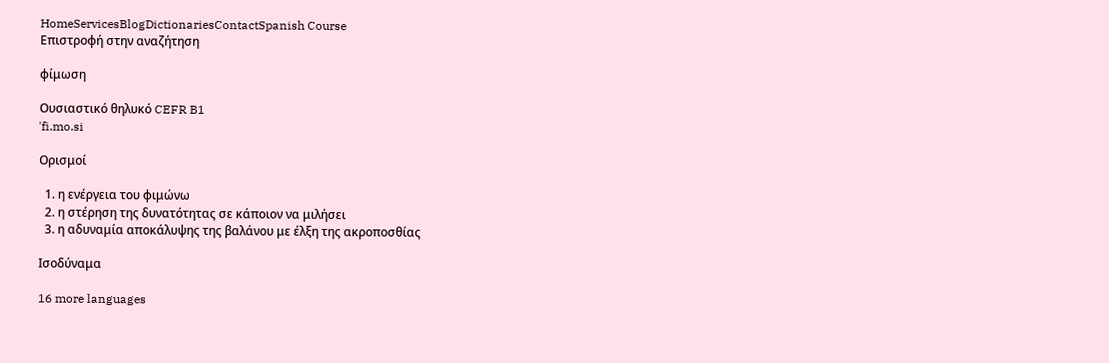HomeServicesBlogDictionariesContactSpanish Course
Επιστροφή στην αναζήτηση

φίμωση

Ουσιαστικό θηλυκό CEFR B1
ˈfi.mo.si

Ορισμοί

  1. η ενέργεια του φιμώνω
  2. η στέρηση της δυνατότητας σε κάποιον να μιλήσει
  3. η αδυναμία αποκάλυψης της βαλάνου με έλξη της ακροποσθίας

Ισοδύναμα

16 more languages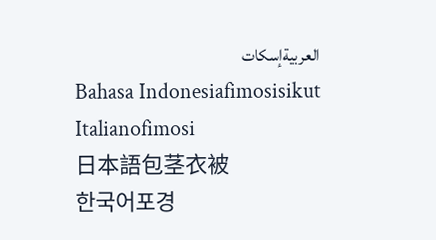العربيةإسكات
Bahasa Indonesiafimosisikut
Italianofimosi
日本語包茎衣被
한국어포경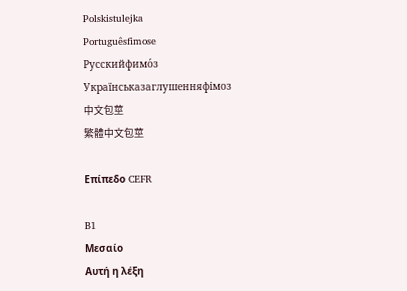Polskistulejka
Portuguêsfimose
Русскийфимо́з
Українськазаглушенняфімоз
中文包莖
繁體中文包莖

Επίπεδο CEFR

B1
Μεσαίο
Αυτή η λέξη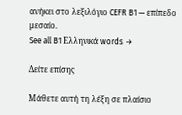ανήκει στο λεξιλόγιο CEFR B1 — επίπεδο μεσαίο.
See all B1 Ελληνικά words →

Δείτε επίσης

Μάθετε αυτή τη λέξη σε πλαίσιο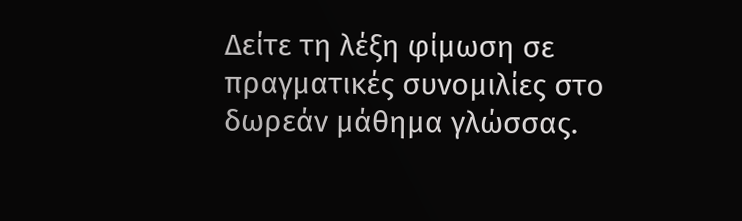Δείτε τη λέξη φίμωση σε πραγματικές συνομιλίες στο δωρεάν μάθημα γλώσσας.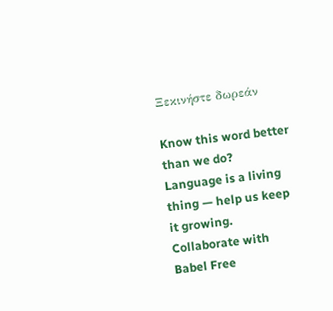Ξεκινήστε δωρεάν

Know this word better than we do? Language is a living thing — help us keep it growing. Collaborate with Babel Free